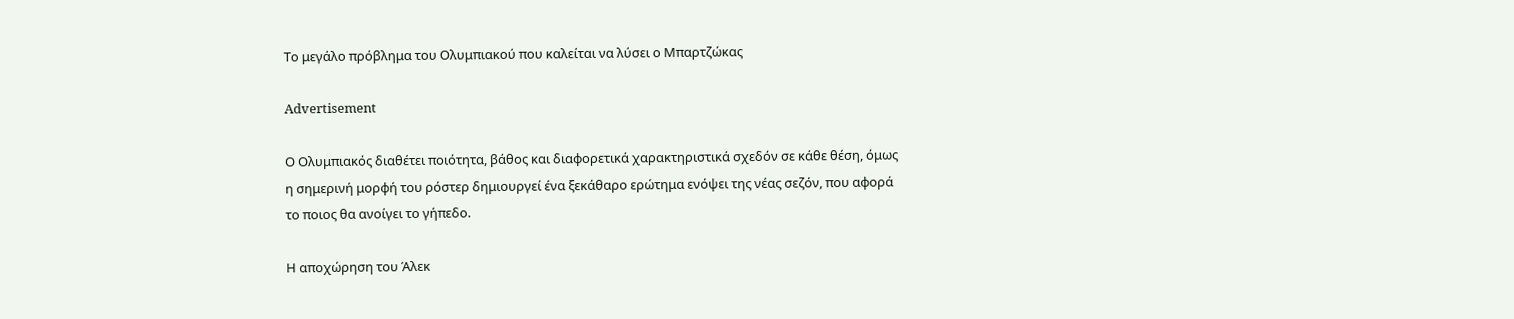Το μεγάλο πρόβλημα του Ολυμπιακού που καλείται να λύσει ο Μπαρτζώκας

Advertisement

Ο Ολυμπιακός διαθέτει ποιότητα, βάθος και διαφορετικά χαρακτηριστικά σχεδόν σε κάθε θέση, όμως η σημερινή μορφή του ρόστερ δημιουργεί ένα ξεκάθαρο ερώτημα ενόψει της νέας σεζόν, που αφορά το ποιος θα ανοίγει το γήπεδο.

Η αποχώρηση του Άλεκ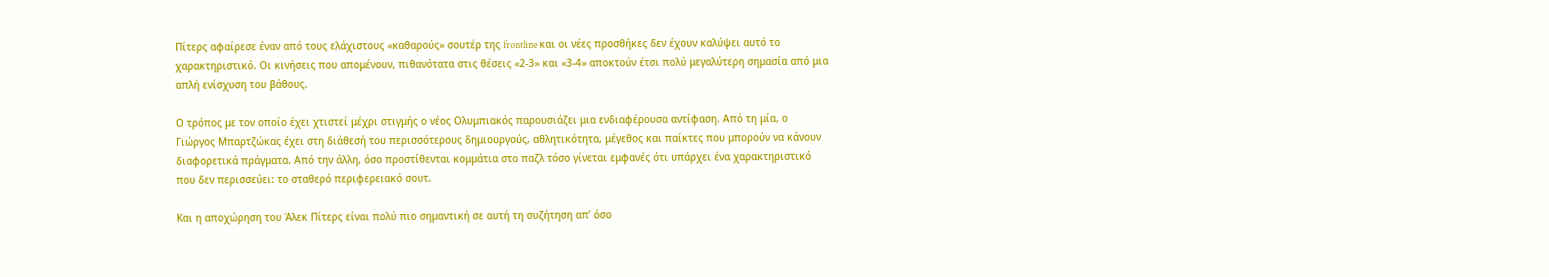Πίτερς αφαίρεσε έναν από τους ελάχιστους «καθαρούς» σουτέρ της frontline και οι νέες προσθήκες δεν έχουν καλύψει αυτό το χαρακτηριστικό. Οι κινήσεις που απομένουν, πιθανότατα στις θέσεις «2-3» και «3-4» αποκτούν έτσι πολύ μεγαλύτερη σημασία από μια απλή ενίσχυση του βάθους.

Ο τρόπος με τον οποίο έχει χτιστεί μέχρι στιγμής ο νέος Ολυμπιακός παρουσιάζει μια ενδιαφέρουσα αντίφαση. Από τη μία, ο Γιώργος Μπαρτζώκας έχει στη διάθεσή του περισσότερους δημιουργούς, αθλητικότητα, μέγεθος και παίκτες που μπορούν να κάνουν διαφορετικά πράγματα. Από την άλλη, όσο προστίθενται κομμάτια στο παζλ τόσο γίνεται εμφανές ότι υπάρχει ένα χαρακτηριστικό που δεν περισσεύει: το σταθερό περιφερειακό σουτ.

Και η αποχώρηση του Άλεκ Πίτερς είναι πολύ πιο σημαντική σε αυτή τη συζήτηση απ’ όσο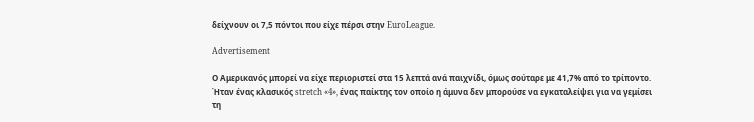δείχνουν οι 7,5 πόντοι που είχε πέρσι στην EuroLeague.

Advertisement

Ο Αμερικανός μπορεί να είχε περιοριστεί στα 15 λεπτά ανά παιχνίδι, όμως σούταρε με 41,7% από το τρίποντο. Ήταν ένας κλασικός stretch «4», ένας παίκτης τον οποίο η άμυνα δεν μπορούσε να εγκαταλείψει για να γεμίσει τη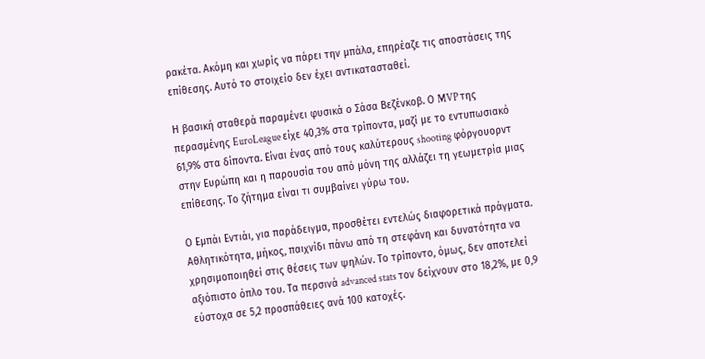ρακέτα. Ακόμη και χωρίς να πάρει την μπάλα, επηρέαζε τις αποστάσεις της επίθεσης. Αυτό το στοιχείο δεν έχει αντικατασταθεί.

Η βασική σταθερά παραμένει φυσικά ο Σάσα Βεζένκοβ. Ο MVP της περασμένης EuroLeague είχε 40,3% στα τρίποντα, μαζί με το εντυπωσιακό 61,9% στα δίποντα. Είναι ένας από τους καλύτερους shooting φόργουορντ στην Ευρώπη και η παρουσία του από μόνη της αλλάζει τη γεωμετρία μιας επίθεσης. Το ζήτημα είναι τι συμβαίνει γύρω του.

Ο Εμπάι Εντιάι, για παράδειγμα, προσθέτει εντελώς διαφορετικά πράγματα. Αθλητικότητα, μήκος, παιχνίδι πάνω από τη στεφάνη και δυνατότητα να χρησιμοποιηθεί στις θέσεις των ψηλών. Το τρίποντο, όμως, δεν αποτελεί αξιόπιστο όπλο του. Τα περσινά advanced stats τον δείχνουν στο 18,2%, με 0,9 εύστοχα σε 5,2 προσπάθειες ανά 100 κατοχές.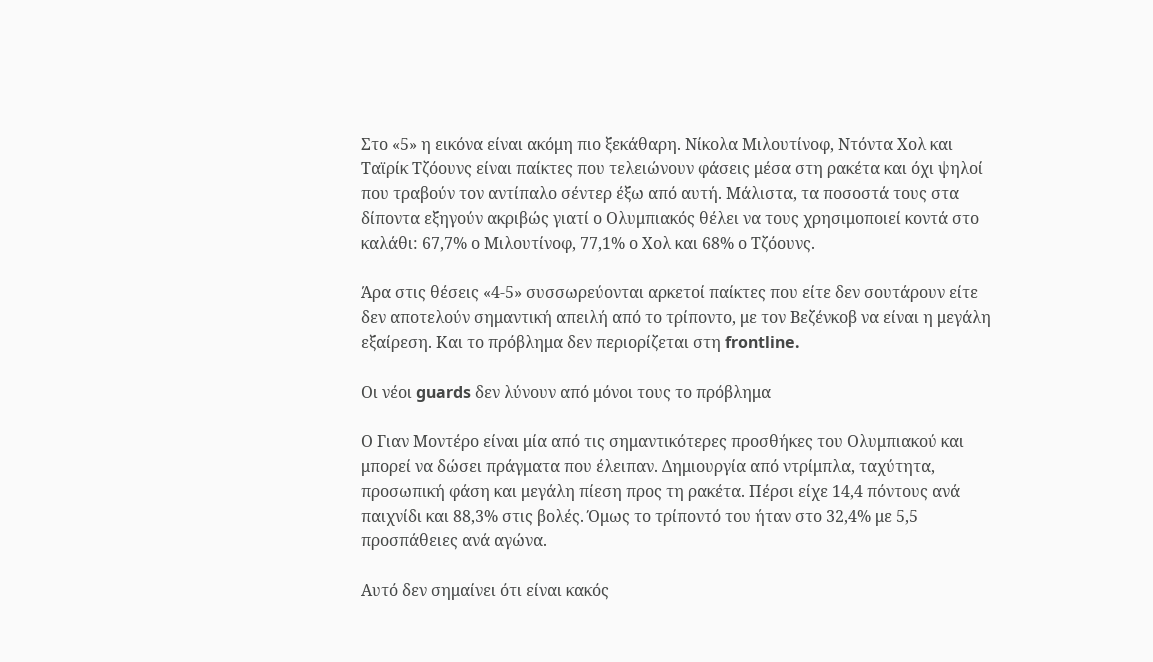Στο «5» η εικόνα είναι ακόμη πιο ξεκάθαρη. Νίκολα Μιλουτίνοφ, Ντόντα Χολ και Ταϊρίκ Τζόουνς είναι παίκτες που τελειώνουν φάσεις μέσα στη ρακέτα και όχι ψηλοί που τραβούν τον αντίπαλο σέντερ έξω από αυτή. Μάλιστα, τα ποσοστά τους στα δίποντα εξηγούν ακριβώς γιατί ο Ολυμπιακός θέλει να τους χρησιμοποιεί κοντά στο καλάθι: 67,7% ο Μιλουτίνοφ, 77,1% ο Χολ και 68% ο Τζόουνς.

Άρα στις θέσεις «4-5» συσσωρεύονται αρκετοί παίκτες που είτε δεν σουτάρουν είτε δεν αποτελούν σημαντική απειλή από το τρίποντο, με τον Βεζένκοβ να είναι η μεγάλη εξαίρεση. Και το πρόβλημα δεν περιορίζεται στη frontline.

Οι νέοι guards δεν λύνουν από μόνοι τους το πρόβλημα

Ο Γιαν Μοντέρο είναι μία από τις σημαντικότερες προσθήκες του Ολυμπιακού και μπορεί να δώσει πράγματα που έλειπαν. Δημιουργία από ντρίμπλα, ταχύτητα, προσωπική φάση και μεγάλη πίεση προς τη ρακέτα. Πέρσι είχε 14,4 πόντους ανά παιχνίδι και 88,3% στις βολές. Όμως το τρίποντό του ήταν στο 32,4% με 5,5 προσπάθειες ανά αγώνα.

Αυτό δεν σημαίνει ότι είναι κακός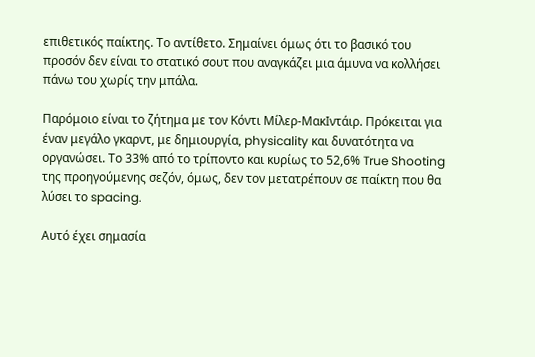επιθετικός παίκτης. Το αντίθετο. Σημαίνει όμως ότι το βασικό του προσόν δεν είναι το στατικό σουτ που αναγκάζει μια άμυνα να κολλήσει πάνω του χωρίς την μπάλα.

Παρόμοιο είναι το ζήτημα με τον Κόντι Μίλερ-ΜακΙντάιρ. Πρόκειται για έναν μεγάλο γκαρντ, με δημιουργία, physicality και δυνατότητα να οργανώσει. Το 33% από το τρίποντο και κυρίως το 52,6% True Shooting της προηγούμενης σεζόν, όμως, δεν τον μετατρέπουν σε παίκτη που θα λύσει το spacing.

Αυτό έχει σημασία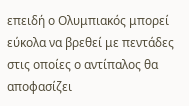επειδή ο Ολυμπιακός μπορεί εύκολα να βρεθεί με πεντάδες στις οποίες ο αντίπαλος θα αποφασίζει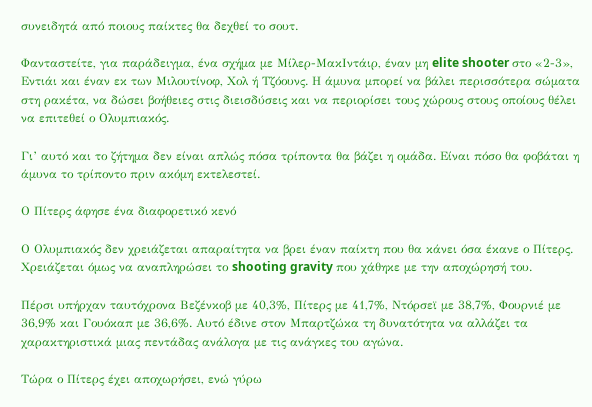συνειδητά από ποιους παίκτες θα δεχθεί το σουτ.

Φανταστείτε, για παράδειγμα, ένα σχήμα με Μίλερ-ΜακΙντάιρ, έναν μη elite shooter στο «2-3», Εντιάι και έναν εκ των Μιλουτίνοφ, Χολ ή Τζόουνς. Η άμυνα μπορεί να βάλει περισσότερα σώματα στη ρακέτα, να δώσει βοήθειες στις διεισδύσεις και να περιορίσει τους χώρους στους οποίους θέλει να επιτεθεί ο Ολυμπιακός.

Γι’ αυτό και το ζήτημα δεν είναι απλώς πόσα τρίποντα θα βάζει η ομάδα. Είναι πόσο θα φοβάται η άμυνα το τρίποντο πριν ακόμη εκτελεστεί.

Ο Πίτερς άφησε ένα διαφορετικό κενό

Ο Ολυμπιακός δεν χρειάζεται απαραίτητα να βρει έναν παίκτη που θα κάνει όσα έκανε ο Πίτερς. Χρειάζεται όμως να αναπληρώσει το shooting gravity που χάθηκε με την αποχώρησή του.

Πέρσι υπήρχαν ταυτόχρονα Βεζένκοβ με 40,3%, Πίτερς με 41,7%, Ντόρσεϊ με 38,7%, Φουρνιέ με 36,9% και Γουόκαπ με 36,6%. Αυτό έδινε στον Μπαρτζώκα τη δυνατότητα να αλλάζει τα χαρακτηριστικά μιας πεντάδας ανάλογα με τις ανάγκες του αγώνα.

Τώρα ο Πίτερς έχει αποχωρήσει, ενώ γύρω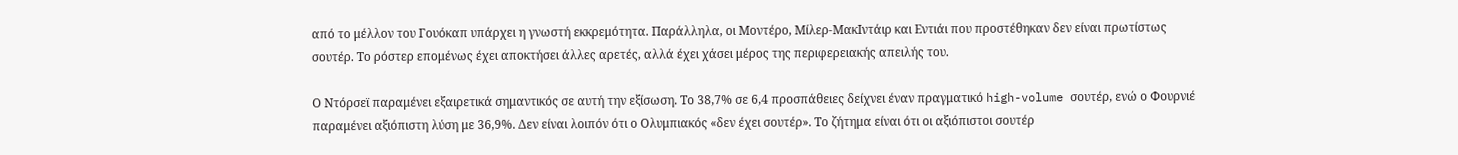από το μέλλον του Γουόκαπ υπάρχει η γνωστή εκκρεμότητα. Παράλληλα, οι Μοντέρο, Μίλερ-ΜακΙντάιρ και Εντιάι που προστέθηκαν δεν είναι πρωτίστως σουτέρ. Το ρόστερ επομένως έχει αποκτήσει άλλες αρετές, αλλά έχει χάσει μέρος της περιφερειακής απειλής του.

Ο Ντόρσεϊ παραμένει εξαιρετικά σημαντικός σε αυτή την εξίσωση. Το 38,7% σε 6,4 προσπάθειες δείχνει έναν πραγματικό high-volume σουτέρ, ενώ ο Φουρνιέ παραμένει αξιόπιστη λύση με 36,9%. Δεν είναι λοιπόν ότι ο Ολυμπιακός «δεν έχει σουτέρ». Το ζήτημα είναι ότι οι αξιόπιστοι σουτέρ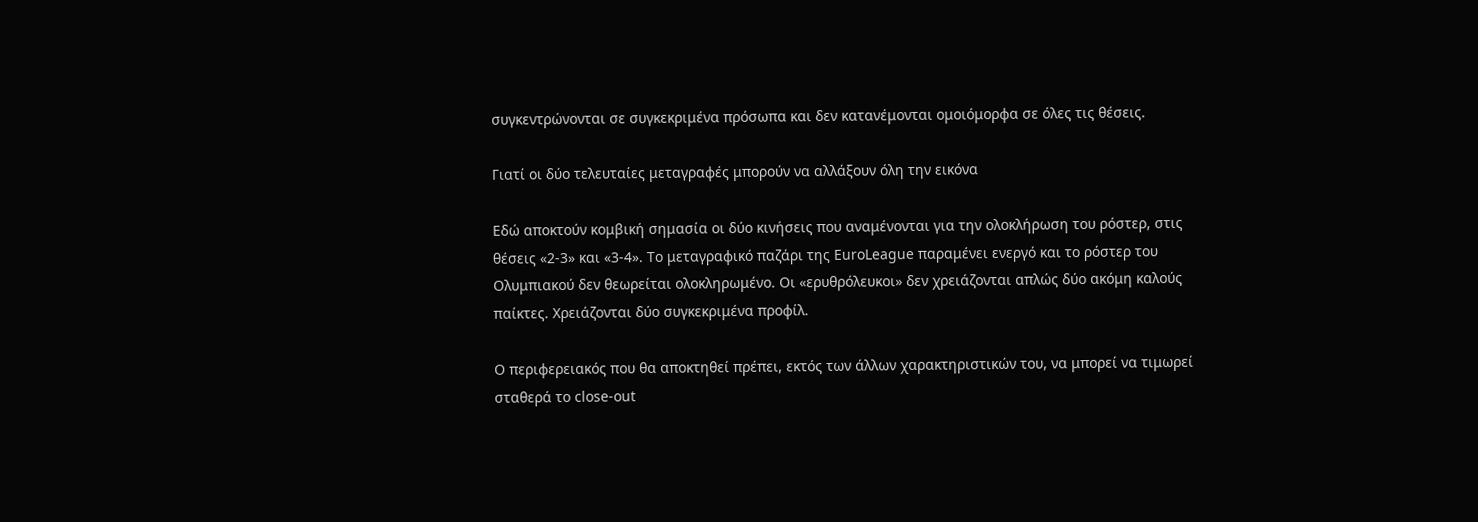συγκεντρώνονται σε συγκεκριμένα πρόσωπα και δεν κατανέμονται ομοιόμορφα σε όλες τις θέσεις.

Γιατί οι δύο τελευταίες μεταγραφές μπορούν να αλλάξουν όλη την εικόνα

Εδώ αποκτούν κομβική σημασία οι δύο κινήσεις που αναμένονται για την ολοκλήρωση του ρόστερ, στις θέσεις «2-3» και «3-4». Το μεταγραφικό παζάρι της EuroLeague παραμένει ενεργό και το ρόστερ του Ολυμπιακού δεν θεωρείται ολοκληρωμένο. Οι «ερυθρόλευκοι» δεν χρειάζονται απλώς δύο ακόμη καλούς παίκτες. Χρειάζονται δύο συγκεκριμένα προφίλ.

Ο περιφερειακός που θα αποκτηθεί πρέπει, εκτός των άλλων χαρακτηριστικών του, να μπορεί να τιμωρεί σταθερά το close-out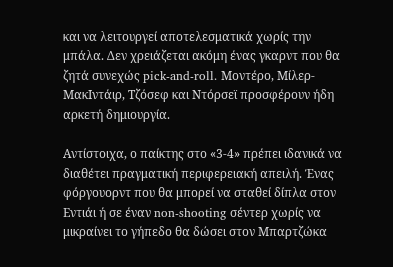και να λειτουργεί αποτελεσματικά χωρίς την μπάλα. Δεν χρειάζεται ακόμη ένας γκαρντ που θα ζητά συνεχώς pick-and-roll. Μοντέρο, Μίλερ-ΜακΙντάιρ, Τζόσεφ και Ντόρσεϊ προσφέρουν ήδη αρκετή δημιουργία.

Αντίστοιχα, ο παίκτης στο «3-4» πρέπει ιδανικά να διαθέτει πραγματική περιφερειακή απειλή. Ένας φόργουορντ που θα μπορεί να σταθεί δίπλα στον Εντιάι ή σε έναν non-shooting σέντερ χωρίς να μικραίνει το γήπεδο θα δώσει στον Μπαρτζώκα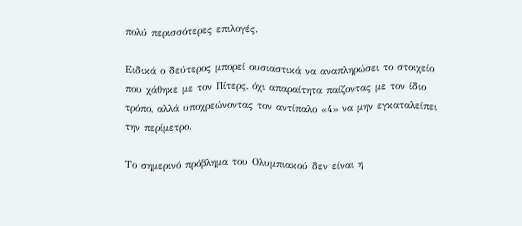πολύ περισσότερες επιλογές.

Ειδικά ο δεύτερος μπορεί ουσιαστικά να αναπληρώσει το στοιχείο που χάθηκε με τον Πίτερς, όχι απαραίτητα παίζοντας με τον ίδιο τρόπο, αλλά υποχρεώνοντας τον αντίπαλο «4» να μην εγκαταλείπει την περίμετρο.

Το σημερινό πρόβλημα του Ολυμπιακού δεν είναι η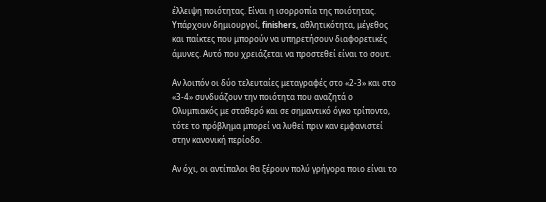έλλειψη ποιότητας. Είναι η ισορροπία της ποιότητας. Υπάρχουν δημιουργοί, finishers, αθλητικότητα, μέγεθος και παίκτες που μπορούν να υπηρετήσουν διαφορετικές άμυνες. Αυτό που χρειάζεται να προστεθεί είναι το σουτ.

Αν λοιπόν οι δύο τελευταίες μεταγραφές στο «2-3» και στο «3-4» συνδυάζουν την ποιότητα που αναζητά ο Ολυμπιακός με σταθερό και σε σημαντικό όγκο τρίποντο, τότε το πρόβλημα μπορεί να λυθεί πριν καν εμφανιστεί στην κανονική περίοδο.

Αν όχι, οι αντίπαλοι θα ξέρουν πολύ γρήγορα ποιο είναι το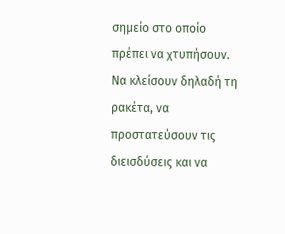σημείο στο οποίο πρέπει να χτυπήσουν. Να κλείσουν δηλαδή τη ρακέτα, να προστατεύσουν τις διεισδύσεις και να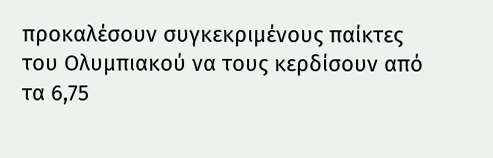προκαλέσουν συγκεκριμένους παίκτες του Ολυμπιακού να τους κερδίσουν από τα 6,75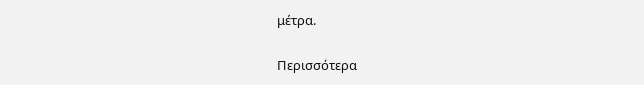μέτρα.

Περισσότερα